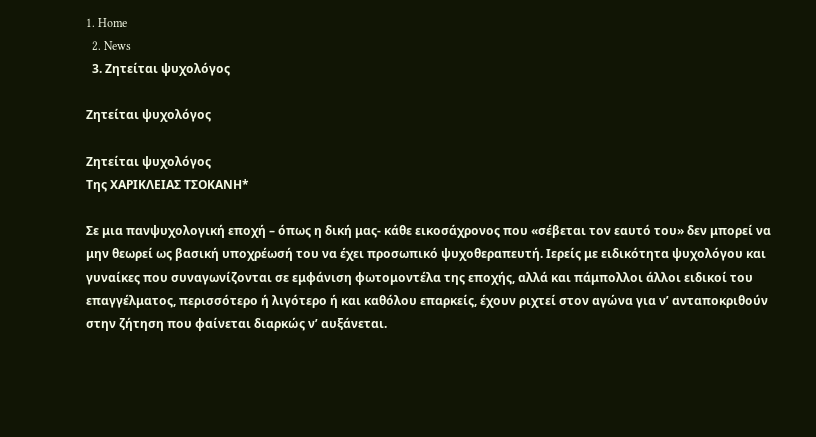1. Home
  2. News
  3. Ζητείται ψυχολόγος

Ζητείται ψυχολόγος

Ζητείται ψυχολόγος
Της ΧΑΡΙΚΛΕΙΑΣ ΤΣΟΚΑΝΗ*

Σε μια πανψυχολογική εποχή – όπως η δική μας- κάθε εικοσάχρονος που «σέβεται τον εαυτό του» δεν μπορεί να μην θεωρεί ως βασική υποχρέωσή του να έχει προσωπικό ψυχοθεραπευτή. Ιερείς με ειδικότητα ψυχολόγου και γυναίκες που συναγωνίζονται σε εμφάνιση φωτομοντέλα της εποχής, αλλά και πάμπολλοι άλλοι ειδικοί του επαγγέλματος, περισσότερο ή λιγότερο ή και καθόλου επαρκείς, έχουν ριχτεί στον αγώνα για ν’ ανταποκριθούν στην ζήτηση που φαίνεται διαρκώς ν’ αυξάνεται.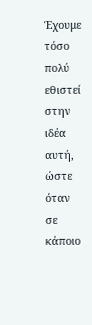Έχουμε τόσο πολύ εθιστεί στην ιδέα αυτή, ώστε όταν σε κάποιο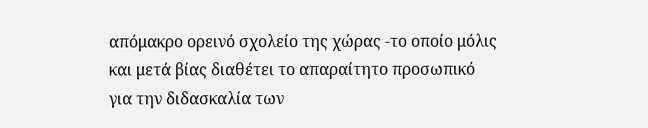απόμακρο ορεινό σχολείο της χώρας -το οποίο μόλις και μετά βίας διαθέτει το απαραίτητο προσωπικό για την διδασκαλία των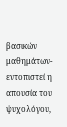βασικών μαθημάτων- εντοπιστεί η απουσία του ψυχολόγου,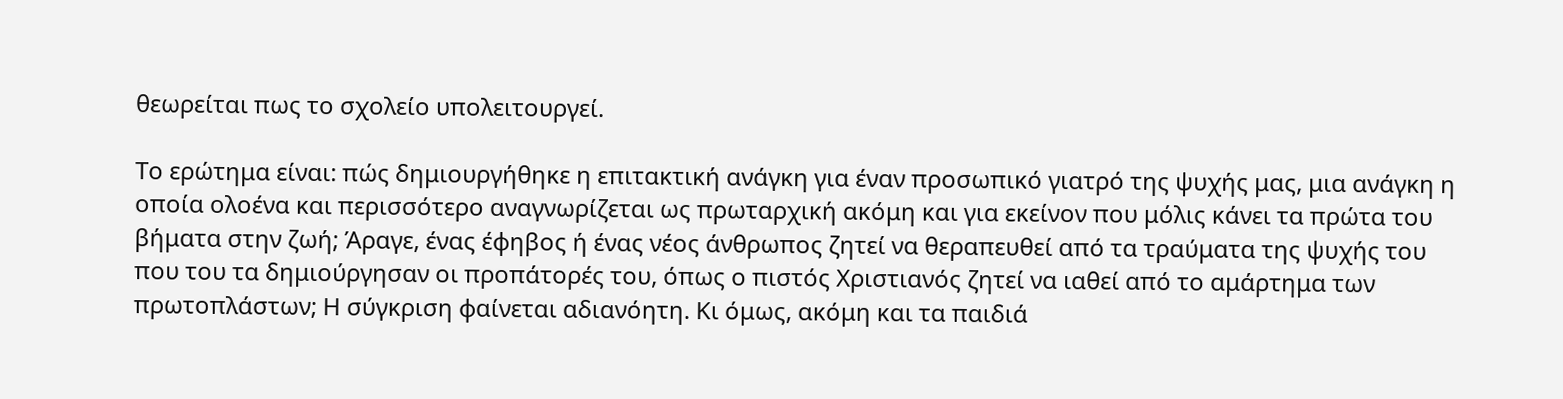θεωρείται πως το σχολείο υπολειτουργεί.

Το ερώτημα είναι: πώς δημιουργήθηκε η επιτακτική ανάγκη για έναν προσωπικό γιατρό της ψυχής μας, μια ανάγκη η οποία ολοένα και περισσότερο αναγνωρίζεται ως πρωταρχική ακόμη και για εκείνον που μόλις κάνει τα πρώτα του βήματα στην ζωή; Άραγε, ένας έφηβος ή ένας νέος άνθρωπος ζητεί να θεραπευθεί από τα τραύματα της ψυχής του που του τα δημιούργησαν οι προπάτορές του, όπως ο πιστός Χριστιανός ζητεί να ιαθεί από το αμάρτημα των πρωτοπλάστων; Η σύγκριση φαίνεται αδιανόητη. Κι όμως, ακόμη και τα παιδιά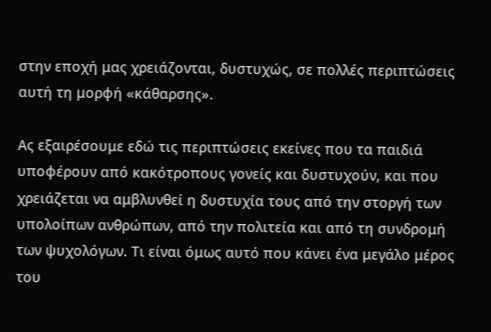στην εποχή μας χρειάζονται, δυστυχώς, σε πολλές περιπτώσεις αυτή τη μορφή «κάθαρσης».

Ας εξαιρέσουμε εδώ τις περιπτώσεις εκείνες που τα παιδιά υποφέρουν από κακότροπους γονείς και δυστυχούν, και που χρειάζεται να αμβλυνθεί η δυστυχία τους από την στοργή των υπολοίπων ανθρώπων, από την πολιτεία και από τη συνδρομή των ψυχολόγων. Τι είναι όμως αυτό που κάνει ένα μεγάλο μέρος του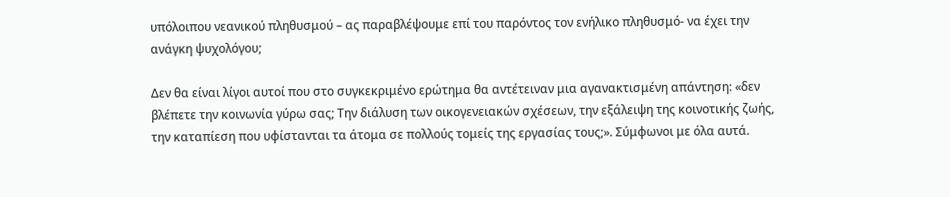υπόλοιπου νεανικού πληθυσμού – ας παραβλέψουμε επί του παρόντος τον ενήλικο πληθυσμό- να έχει την ανάγκη ψυχολόγου;

Δεν θα είναι λίγοι αυτοί που στο συγκεκριμένο ερώτημα θα αντέτειναν μια αγανακτισμένη απάντηση: «δεν βλέπετε την κοινωνία γύρω σας; Την διάλυση των οικογενειακών σχέσεων, την εξάλειψη της κοινοτικής ζωής, την καταπίεση που υφίστανται τα άτομα σε πολλούς τομείς της εργασίας τους;». Σύμφωνοι με όλα αυτά.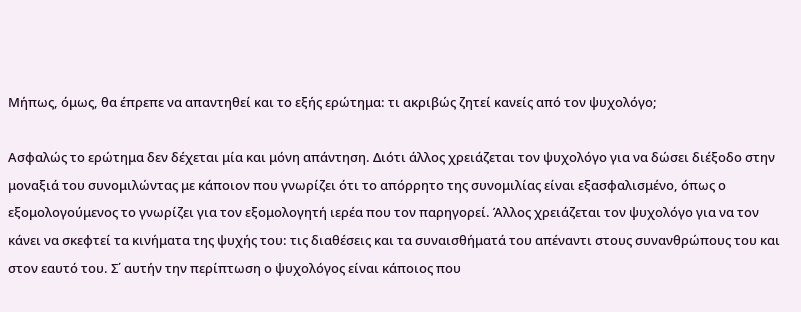Μήπως, όμως, θα έπρεπε να απαντηθεί και το εξής ερώτημα: τι ακριβώς ζητεί κανείς από τον ψυχολόγο;

Ασφαλώς το ερώτημα δεν δέχεται μία και μόνη απάντηση. Διότι άλλος χρειάζεται τον ψυχολόγο για να δώσει διέξοδο στην μοναξιά του συνομιλώντας με κάποιον που γνωρίζει ότι το απόρρητο της συνομιλίας είναι εξασφαλισμένο, όπως ο εξομολογούμενος το γνωρίζει για τον εξομολογητή ιερέα που τον παρηγορεί. Άλλος χρειάζεται τον ψυχολόγο για να τον κάνει να σκεφτεί τα κινήματα της ψυχής του: τις διαθέσεις και τα συναισθήματά του απέναντι στους συνανθρώπους του και στον εαυτό του. Σ΄ αυτήν την περίπτωση ο ψυχολόγος είναι κάποιος που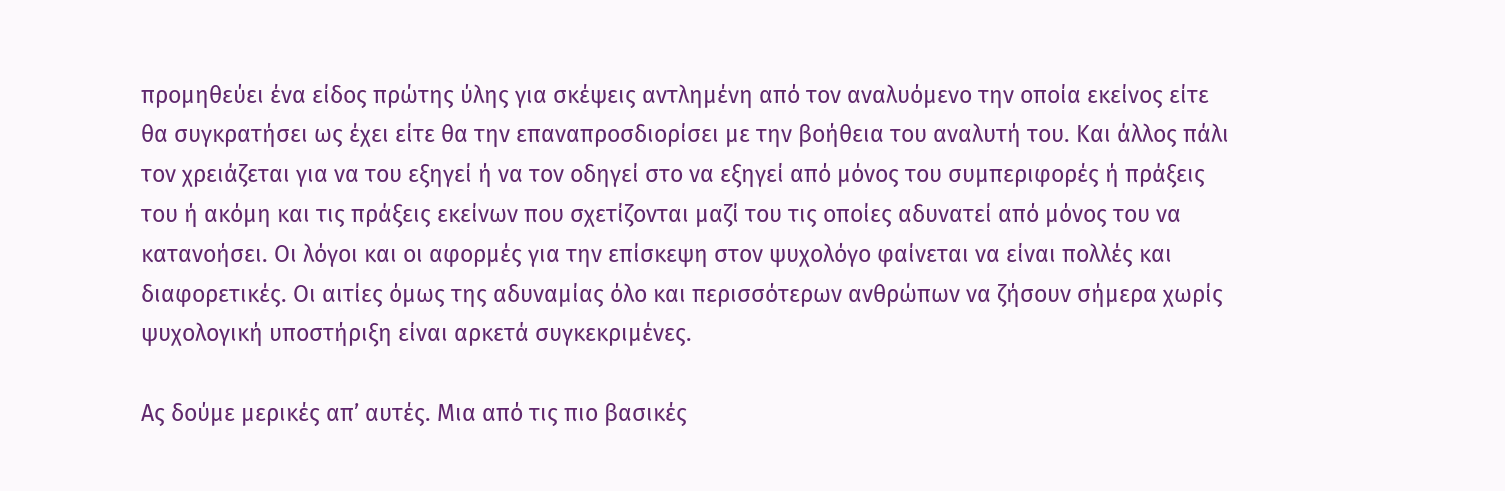προμηθεύει ένα είδος πρώτης ύλης για σκέψεις αντλημένη από τον αναλυόμενο την οποία εκείνος είτε θα συγκρατήσει ως έχει είτε θα την επαναπροσδιορίσει με την βοήθεια του αναλυτή του. Και άλλος πάλι τον χρειάζεται για να του εξηγεί ή να τον οδηγεί στο να εξηγεί από μόνος του συμπεριφορές ή πράξεις του ή ακόμη και τις πράξεις εκείνων που σχετίζονται μαζί του τις οποίες αδυνατεί από μόνος του να κατανοήσει. Οι λόγοι και οι αφορμές για την επίσκεψη στον ψυχολόγο φαίνεται να είναι πολλές και διαφορετικές. Οι αιτίες όμως της αδυναμίας όλο και περισσότερων ανθρώπων να ζήσουν σήμερα χωρίς ψυχολογική υποστήριξη είναι αρκετά συγκεκριμένες.

Ας δούμε μερικές απ’ αυτές. Μια από τις πιο βασικές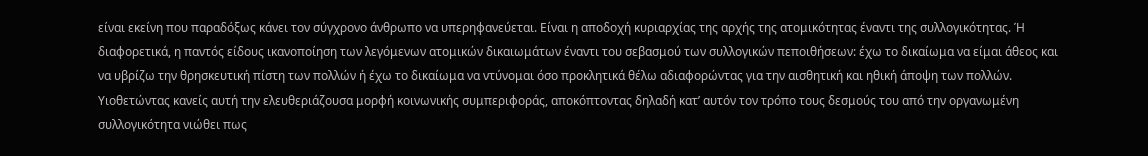είναι εκείνη που παραδόξως κάνει τον σύγχρονο άνθρωπο να υπερηφανεύεται. Είναι η αποδοχή κυριαρχίας της αρχής της ατομικότητας έναντι της συλλογικότητας. Ή διαφορετικά, η παντός είδους ικανοποίηση των λεγόμενων ατομικών δικαιωμάτων έναντι του σεβασμού των συλλογικών πεποιθήσεων: έχω το δικαίωμα να είμαι άθεος και να υβρίζω την θρησκευτική πίστη των πολλών ή έχω το δικαίωμα να ντύνομαι όσο προκλητικά θέλω αδιαφορώντας για την αισθητική και ηθική άποψη των πολλών. Υιοθετώντας κανείς αυτή την ελευθεριάζουσα μορφή κοινωνικής συμπεριφοράς, αποκόπτοντας δηλαδή κατ’ αυτόν τον τρόπο τους δεσμούς του από την οργανωμένη συλλογικότητα νιώθει πως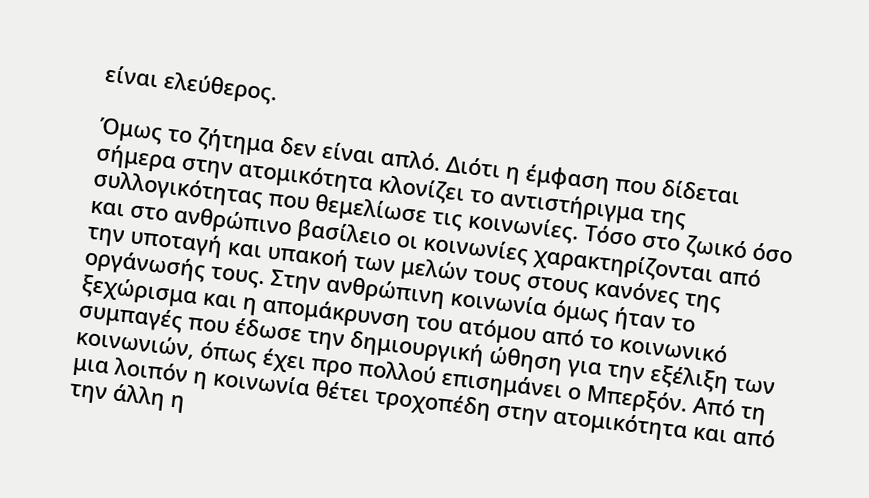είναι ελεύθερος.

Όμως το ζήτημα δεν είναι απλό. Διότι η έμφαση που δίδεται σήμερα στην ατομικότητα κλονίζει το αντιστήριγμα της συλλογικότητας που θεμελίωσε τις κοινωνίες. Τόσο στο ζωικό όσο και στο ανθρώπινο βασίλειο οι κοινωνίες χαρακτηρίζονται από την υποταγή και υπακοή των μελών τους στους κανόνες της οργάνωσής τους. Στην ανθρώπινη κοινωνία όμως ήταν το ξεχώρισμα και η απομάκρυνση του ατόμου από το κοινωνικό συμπαγές που έδωσε την δημιουργική ώθηση για την εξέλιξη των κοινωνιών, όπως έχει προ πολλού επισημάνει ο Μπερξόν. Από τη μια λοιπόν η κοινωνία θέτει τροχοπέδη στην ατομικότητα και από την άλλη η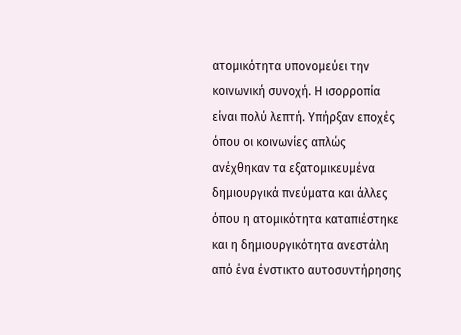ατομικότητα υπονομεύει την κοινωνική συνοχή. Η ισορροπία είναι πολύ λεπτή. Υπήρξαν εποχές όπου οι κοινωνίες απλώς ανέχθηκαν τα εξατομικευμένα δημιουργικά πνεύματα και άλλες όπου η ατομικότητα καταπιέστηκε και η δημιουργικότητα ανεστάλη από ένα ένστικτο αυτοσυντήρησης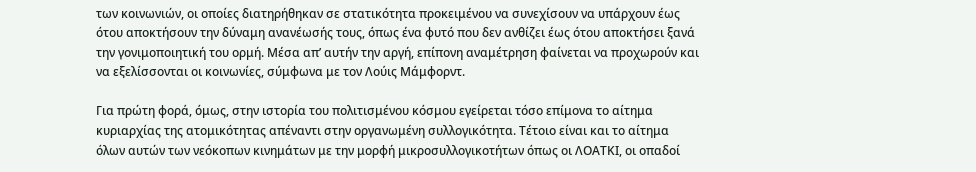των κοινωνιών, οι οποίες διατηρήθηκαν σε στατικότητα προκειμένου να συνεχίσουν να υπάρχουν έως ότου αποκτήσουν την δύναμη ανανέωσής τους, όπως ένα φυτό που δεν ανθίζει έως ότου αποκτήσει ξανά την γονιμοποιητική του ορμή. Μέσα απ’ αυτήν την αργή, επίπονη αναμέτρηση φαίνεται να προχωρούν και να εξελίσσονται οι κοινωνίες, σύμφωνα με τον Λούις Μάμφορντ.

Για πρώτη φορά, όμως, στην ιστορία του πολιτισμένου κόσμου εγείρεται τόσο επίμονα το αίτημα κυριαρχίας της ατομικότητας απέναντι στην οργανωμένη συλλογικότητα. Τέτοιο είναι και το αίτημα όλων αυτών των νεόκοπων κινημάτων με την μορφή μικροσυλλογικοτήτων όπως οι ΛΟΑΤΚΙ, οι οπαδοί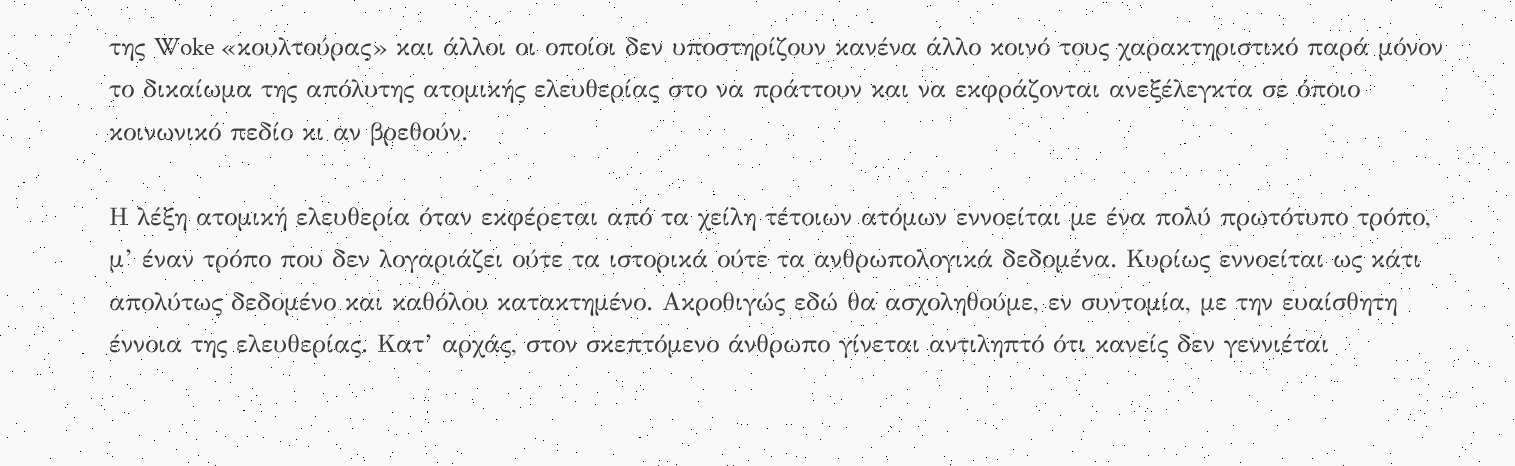της Woke «κουλτούρας» και άλλοι οι οποίοι δεν υποστηρίζουν κανένα άλλο κοινό τους χαρακτηριστικό παρά μόνον το δικαίωμα της απόλυτης ατομικής ελευθερίας στο να πράττουν και να εκφράζονται ανεξέλεγκτα σε όποιο κοινωνικό πεδίο κι αν βρεθούν.

Η λέξη ατομική ελευθερία όταν εκφέρεται από τα χείλη τέτοιων ατόμων εννοείται με ένα πολύ πρωτότυπο τρόπο, μ’ έναν τρόπο που δεν λογαριάζει ούτε τα ιστορικά ούτε τα ανθρωπολογικά δεδομένα. Κυρίως εννοείται ως κάτι απολύτως δεδομένο και καθόλου κατακτημένο. Ακροθιγώς εδώ θα ασχοληθούμε, εν συντομία, με την ευαίσθητη έννοια της ελευθερίας. Κατ’ αρχάς, στον σκεπτόμενο άνθρωπο γίνεται αντιληπτό ότι κανείς δεν γεννιέται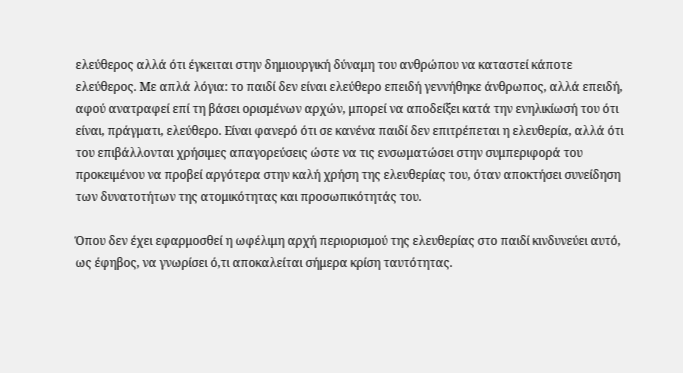ελεύθερος αλλά ότι έγκειται στην δημιουργική δύναμη του ανθρώπου να καταστεί κάποτε ελεύθερος. Με απλά λόγια: το παιδί δεν είναι ελεύθερο επειδή γεννήθηκε άνθρωπος, αλλά επειδή, αφού ανατραφεί επί τη βάσει ορισμένων αρχών, μπορεί να αποδείξει κατά την ενηλικίωσή του ότι είναι, πράγματι, ελεύθερο. Είναι φανερό ότι σε κανένα παιδί δεν επιτρέπεται η ελευθερία, αλλά ότι του επιβάλλονται χρήσιμες απαγορεύσεις ώστε να τις ενσωματώσει στην συμπεριφορά του προκειμένου να προβεί αργότερα στην καλή χρήση της ελευθερίας του, όταν αποκτήσει συνείδηση των δυνατοτήτων της ατομικότητας και προσωπικότητάς του.

Όπου δεν έχει εφαρμοσθεί η ωφέλιμη αρχή περιορισμού της ελευθερίας στο παιδί κινδυνεύει αυτό, ως έφηβος, να γνωρίσει ό,τι αποκαλείται σήμερα κρίση ταυτότητας.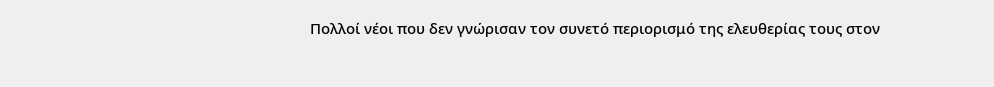Πολλοί νέοι που δεν γνώρισαν τον συνετό περιορισμό της ελευθερίας τους στον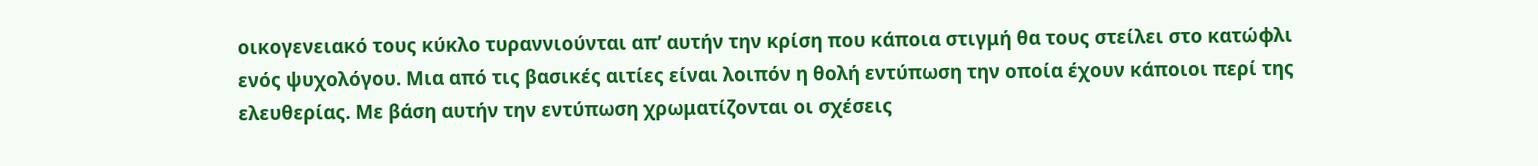οικογενειακό τους κύκλο τυραννιούνται απ’ αυτήν την κρίση που κάποια στιγμή θα τους στείλει στο κατώφλι ενός ψυχολόγου. Μια από τις βασικές αιτίες είναι λοιπόν η θολή εντύπωση την οποία έχουν κάποιοι περί της ελευθερίας. Με βάση αυτήν την εντύπωση χρωματίζονται οι σχέσεις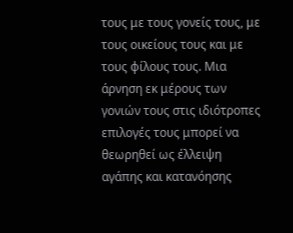τους με τους γονείς τους, με τους οικείους τους και με τους φίλους τους. Μια άρνηση εκ μέρους των γονιών τους στις ιδιότροπες επιλογές τους μπορεί να θεωρηθεί ως έλλειψη αγάπης και κατανόησης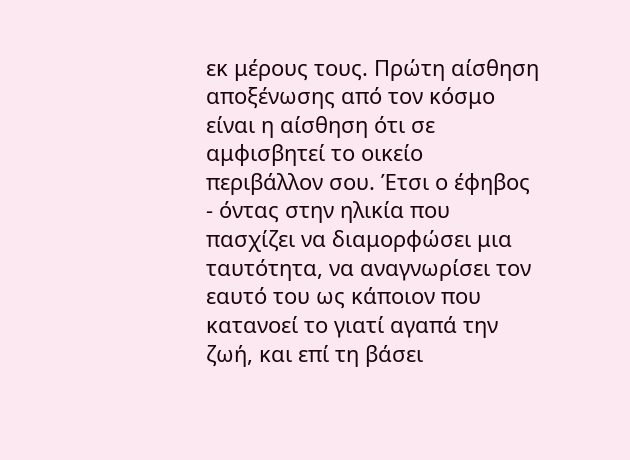εκ μέρους τους. Πρώτη αίσθηση αποξένωσης από τον κόσμο είναι η αίσθηση ότι σε αμφισβητεί το οικείο περιβάλλον σου. Έτσι ο έφηβος - όντας στην ηλικία που πασχίζει να διαμορφώσει μια ταυτότητα, να αναγνωρίσει τον εαυτό του ως κάποιον που κατανοεί το γιατί αγαπά την ζωή, και επί τη βάσει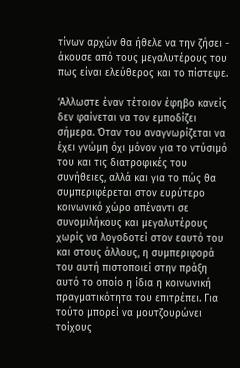τίνων αρχών θα ήθελε να την ζήσει - άκουσε από τους μεγαλυτέρους του πως είναι ελεύθερος και το πίστεψε.

‘Αλλωστε έναν τέτοιον έφηβο κανείς δεν φαίνεται να τον εμποδίζει σήμερα. Όταν του αναγνωρίζεται να έχει γνώμη όχι μόνον για το ντύσιμό του και τις διατροφικές του συνήθειες, αλλά και για το πώς θα συμπεριφέρεται στον ευρύτερο κοινωνικό χώρο απέναντι σε συνομιλήκους και μεγαλυτέρους χωρίς να λογοδοτεί στον εαυτό του και στους άλλους, η συμπεριφορά του αυτή πιστοποιεί στην πράξη αυτό το οποίο η ίδια η κοινωνική πραγματικότητα του επιτρέπει. Για τούτο μπορεί να μουτζουρώνει τοίχους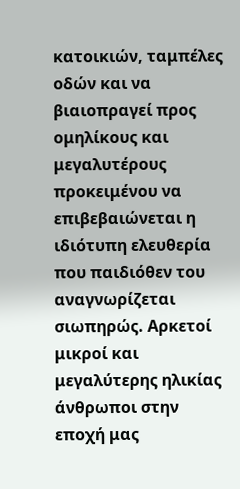κατοικιών, ταμπέλες οδών και να βιαιοπραγεί προς ομηλίκους και μεγαλυτέρους προκειμένου να επιβεβαιώνεται η ιδιότυπη ελευθερία που παιδιόθεν του αναγνωρίζεται σιωπηρώς. Αρκετοί μικροί και μεγαλύτερης ηλικίας άνθρωποι στην εποχή μας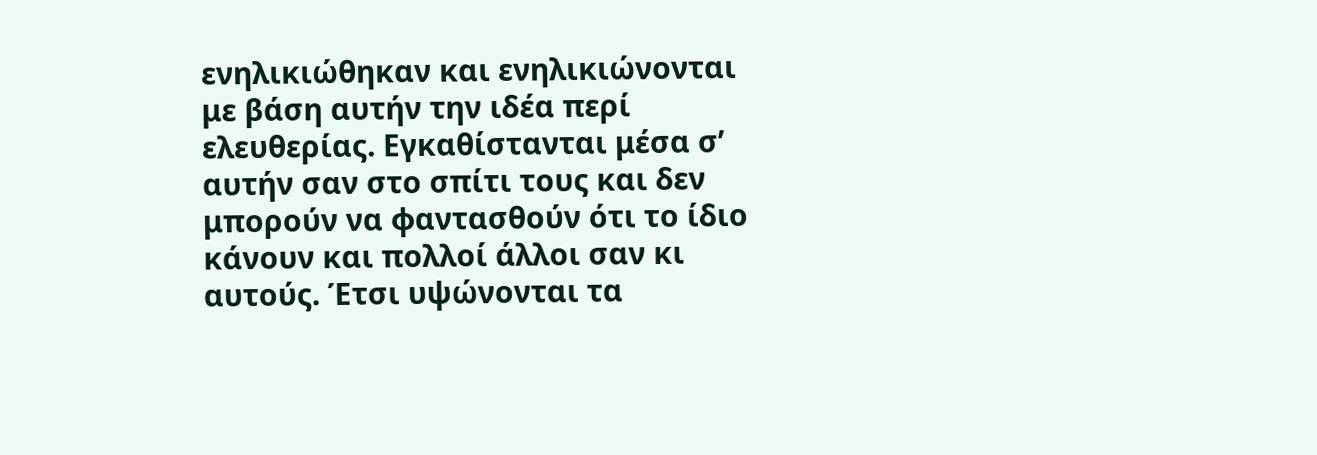ενηλικιώθηκαν και ενηλικιώνονται με βάση αυτήν την ιδέα περί ελευθερίας. Εγκαθίστανται μέσα σ’ αυτήν σαν στο σπίτι τους και δεν μπορούν να φαντασθούν ότι το ίδιο κάνουν και πολλοί άλλοι σαν κι αυτούς. Έτσι υψώνονται τα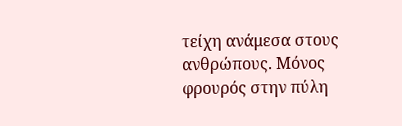τείχη ανάμεσα στους ανθρώπους. Μόνος φρουρός στην πύλη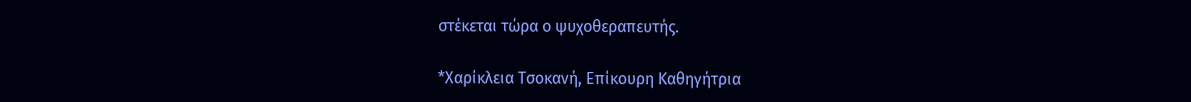στέκεται τώρα ο ψυχοθεραπευτής.

*Χαρίκλεια Τσοκανή, Επίκουρη Καθηγήτρια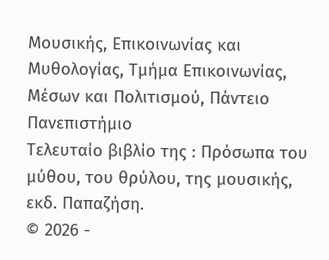Μουσικής, Επικοινωνίας και Μυθολογίας, Τμήμα Επικοινωνίας, Μέσων και Πολιτισμού, Πάντειο Πανεπιστήμιο
Τελευταίο βιβλίο της : Πρόσωπα του μύθου, του θρύλου, της μουσικής, εκδ. Παπαζήση.
© 2026 -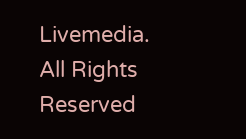Livemedia. All Rights Reserved